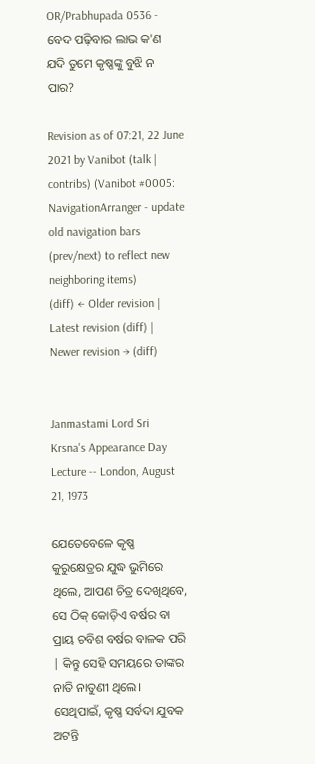OR/Prabhupada 0536 - ବେଦ ପଢ଼ିବାର ଲାଭ କ'ଣ ଯଦି ତୁମେ କୃଷ୍ଣଙ୍କୁ ବୁଝି ନ ପାର?

Revision as of 07:21, 22 June 2021 by Vanibot (talk | contribs) (Vanibot #0005: NavigationArranger - update old navigation bars (prev/next) to reflect new neighboring items)
(diff) ← Older revision | Latest revision (diff) | Newer revision → (diff)


Janmastami Lord Sri Krsna's Appearance Day Lecture -- London, August 21, 1973

ଯେତେବେଳେ କୃଷ୍ଣ କୁରୁକ୍ଷେତ୍ରର ଯୁଦ୍ଧ ଭୁମିରେ ଥିଲେ, ଆପଣ ଚିତ୍ର ଦେଖିଥିବେ, ସେ ଠିକ୍ କୋଡ଼ିଏ ବର୍ଷର ବା ପ୍ରାୟ ଚବିଶ ବର୍ଷର ବାଳକ ପରି | କିନ୍ତୁ ସେହି ସମୟରେ ତାଙ୍କର ନାତି ନାତୁଣୀ ଥିଲେ। ସେଥିପାଇଁ, କୃଷ୍ଣ ସର୍ବଦା ଯୁବକ ଅଟନ୍ତି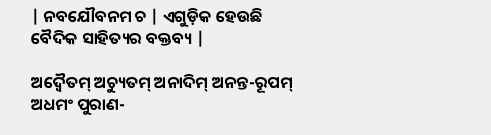| ନବଯୌବନମ ଚ | ଏଗୁଡ଼ିକ ହେଉଛି ବୈଦିକ ସାହିତ୍ୟର ବକ୍ତବ୍ୟ |

ଅଦ୍ଵୈତମ୍ ଅଚ୍ୟୁତମ୍ ଅନାଦିମ୍ ଅନନ୍ତ-ରୂପମ୍
ଅଧମଂ ପୁରାଣ-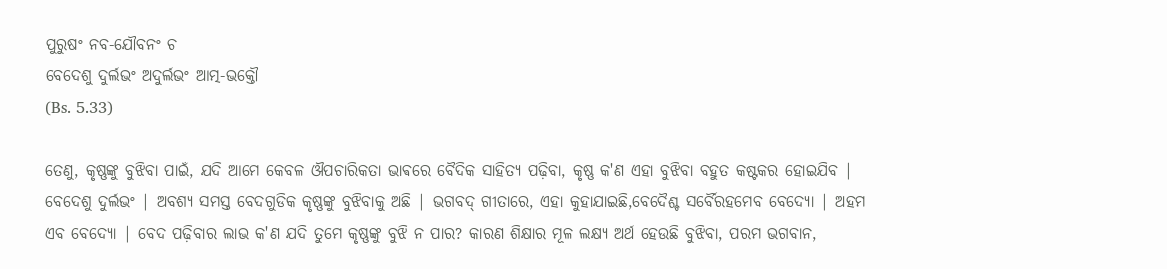ପୁରୁଷଂ ନବ-ଯୌବନଂ ଚ
ବେଦେଶୁ ଦୁର୍ଲଭଂ ଅଦୁର୍ଲଭଂ ଆତ୍ମ-ଭକ୍ତୌ
(Bs. 5.33)

ତେଣୁ, କୃଷ୍ଣଙ୍କୁ ବୁଝିବା ପାଇଁ, ଯଦି ଆମେ କେବଳ ଔପଚାରିକତା ଭାଵରେ ବୈଦିକ ସାହିତ୍ୟ ପଢ଼ିବା, କୃଷ୍ଣ କ'ଣ ଏହା ବୁଝିବା ବହୁତ କଷ୍ଟକର ହୋଇଯିବ | ବେଦେଶୁ ଦୁର୍ଲଭଂ | ଅବଶ୍ୟ ସମସ୍ତ ବେଦଗୁଡିକ କୃଷ୍ଣଙ୍କୁ ବୁଝିବାକୁ ଅଛି | ଭଗବଦ୍ ଗୀତାରେ, ଏହା କୁହାଯାଇଛି,ବେଦୈଶ୍ଚ ସର୍ବୈରହମେବ ବେଦ୍ୟୋ | ଅହମ ଏବ ବେଦ୍ୟୋ | ବେଦ ପଢ଼ିବାର ଲାଭ କ'ଣ ଯଦି ତୁମେ କୃଷ୍ଣଙ୍କୁ ବୁଝି ନ ପାର? କାରଣ ଶିକ୍ଷାର ମୂଳ ଲକ୍ଷ୍ୟ ଅର୍ଥ ହେଉଛି ବୁଝିବା, ପରମ ଭଗବାନ,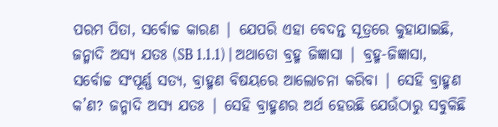ପରମ ପିତା, ସର୍ବୋଚ୍ଚ କାରଣ | ଯେପରି ଏହା ବେଦନ୍ତ ସୂତ୍ରରେ କୁହାଯାଇଛି, ଜନ୍ମାଦି ଅସ୍ୟ ଯତଃ (SB 1.1.1) | ଅଥାତୋ ବ୍ରହ୍ମ ଜିଜ୍ଞାସା | ବ୍ରହ୍ମ-ଜିଜ୍ଞାସା, ସର୍ବୋଚ୍ଚ ସଂପୂର୍ଣ୍ଣ ସତ୍ୟ, ବ୍ରାହ୍ମଣ ବିଷୟରେ ଆଲୋଚନା କରିବା | ସେହି ବ୍ରାହ୍ମଣ କ’ଣ? ଜନ୍ମାଦି ଅସ୍ୟ ଯତଃ | ସେହି ବ୍ରାହ୍ମଣର ଅର୍ଥ ହେଉଛି ଯେଉଁଠାରୁ ସବୁକିଛି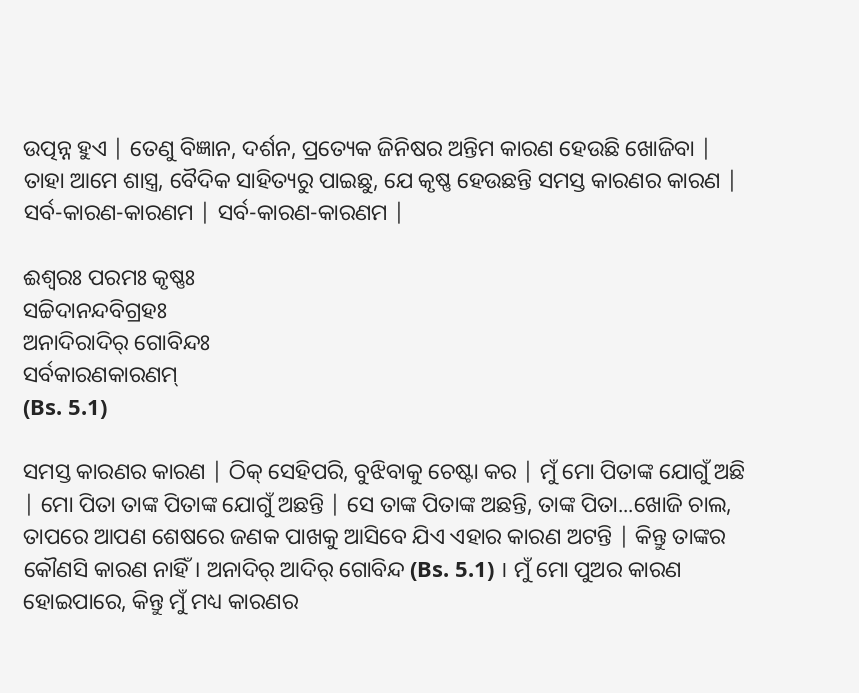ଉତ୍ପନ୍ନ ହୁଏ | ତେଣୁ ବିଜ୍ଞାନ, ଦର୍ଶନ, ପ୍ରତ୍ୟେକ ଜିନିଷର ଅନ୍ତିମ କାରଣ ହେଉଛି ଖୋଜିବା | ତାହା ଆମେ ଶାସ୍ତ୍ର, ବୈଦିକ ସାହିତ୍ୟରୁ ପାଇଛୁ, ଯେ କୃଷ୍ଣ ହେଉଛନ୍ତି ସମସ୍ତ କାରଣର କାରଣ | ସର୍ବ-କାରଣ-କାରଣମ | ସର୍ବ-କାରଣ-କାରଣମ |

ଈଶ୍ଵରଃ ପରମଃ କୃଷ୍ଣଃ
ସଚ୍ଚିଦାନନ୍ଦବିଗ୍ରହଃ
ଅନାଦିରାଦିର୍ ଗୋବିନ୍ଦଃ
ସର୍ବକାରଣକାରଣମ୍
(Bs. 5.1)

ସମସ୍ତ କାରଣର କାରଣ | ଠିକ୍ ସେହିପରି, ବୁଝିବାକୁ ଚେଷ୍ଟା କର | ମୁଁ ମୋ ପିତାଙ୍କ ଯୋଗୁଁ ଅଛି | ମୋ ପିତା ତାଙ୍କ ପିତାଙ୍କ ଯୋଗୁଁ ଅଛନ୍ତି | ସେ ତାଙ୍କ ପିତାଙ୍କ ଅଛନ୍ତି, ତାଙ୍କ ପିତା...ଖୋଜି ଚାଲ, ତାପରେ ଆପଣ ଶେଷରେ ଜଣକ ପାଖକୁ ଆସିବେ ଯିଏ ଏହାର କାରଣ ଅଟନ୍ତି | କିନ୍ତୁ ତାଙ୍କର କୌଣସି କାରଣ ନାହିଁ। ଅନାଦିର୍ ଆଦିର୍ ଗୋବିନ୍ଦ (Bs. 5.1) । ମୁଁ ମୋ ପୁଅର କାରଣ ହୋଇପାରେ, କିନ୍ତୁ ମୁଁ ମଧ୍ୟ କାରଣର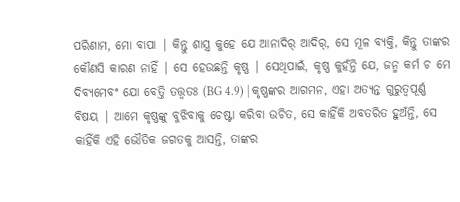ପରିଣାମ, ମୋ ବାପା | କିନ୍ତୁ ଶାସ୍ତ୍ର କୁହେ ଯେ ଆନାଦିର୍ ଆଦିର୍, ସେ ମୂଳ ବ୍ୟକ୍ତି, କିନ୍ତୁ ତାଙ୍କର କୌଣସି କାରଣ ନାହିଁ | ସେ ହେଉଛନ୍ତି କୃଷ୍ଣ | ସେଥିପାଇଁ, କୃଷ୍ଣ କୁହଁନ୍ତି ଯେ, ଜନ୍ମ କର୍ମ ଚ ମେ ଦିବ୍ୟମେବଂ ଯୋ ବେତ୍ତି ତତ୍ତ୍ଵତଃ (BG 4.9) | କୃଷ୍ଣଙ୍କର ଆଗମନ, ଏହା ଅତ୍ୟନ୍ତ ଗୁରୁତ୍ୱପୂର୍ଣ୍ଣ ବିଷୟ | ଆମେ କୃଷ୍ଣଙ୍କୁ ବୁଝିବାକୁ ଚେଷ୍ଟା କରିବା ଉଚିତ, ସେ କାହିଁକି ଅବତରିତ ହୁଅଁନ୍ତି, ସେ କାହିଁକି ଏହି ଭୌତିକ ଜଗତକୁ ଆସନ୍ତି, ତାଙ୍କର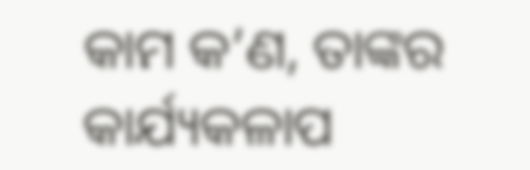କାମ କ’ଣ, ତାଙ୍କର କାର୍ଯ୍ୟକଳାପ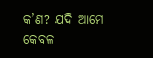କ’ଣ? ଯଦି ଆମେ କେବଳ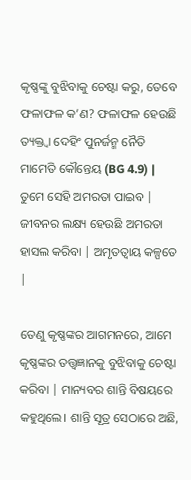କୃଷ୍ଣଙ୍କୁ ବୁଝିବାକୁ ଚେଷ୍ଟା କରୁ, ତେବେ ଫଳାଫଳ କ’ଣ? ଫଳାଫଳ ହେଉଛି ତ୍ୟକ୍ତ୍ଵା ଦେହିଂ ପୁନର୍ଜନ୍ମ ନୈତି ମାମେତି କୌନ୍ତେୟ (BG 4.9) | ତୁମେ ସେହି ଅମରତା ପାଇବ | ଜୀବନର ଲକ୍ଷ୍ୟ ହେଉଛି ଅମରତା ହାସଲ କରିବା | ଅମୃତତ୍ଵାୟ କଳ୍ପତେ |

ତେଣୁ କୃଷ୍ଣଙ୍କର ଆଗମନରେ, ଆମେ କୃଷ୍ଣଙ୍କର ତତ୍ତ୍ଵଜ୍ଞାନକୁ ବୁଝିବାକୁ ଚେଷ୍ଟା କରିବା | ମାନ୍ୟବର ଶାନ୍ତି ବିଷୟରେ କହୁଥିଲେ। ଶାନ୍ତି ସୂତ୍ର ସେଠାରେ ଅଛି,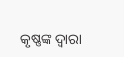କୃଷ୍ଣଙ୍କ ଦ୍ୱାରା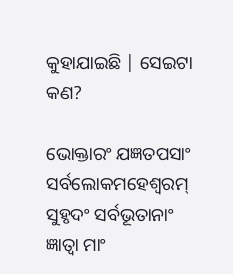କୁହାଯାଇଛି | ସେଇଟା କଣ?

ଭୋକ୍ତାରଂ ଯଜ୍ଞତପସାଂ
ସର୍ବଲୋକମହେଶ୍ଵରମ୍
ସୁହୃଦଂ ସର୍ବଭୂତାନାଂ
ଜ୍ଞାତ୍ଵା ମାଂ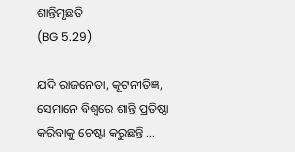ଶାନ୍ତିମୃଛତି
(BG 5.29)

ଯଦି ରାଜନେତା, କୂଟନୀତିଜ୍ଞ, ସେମାନେ ବିଶ୍ୱରେ ଶାନ୍ତି ପ୍ରତିଷ୍ଠା କରିବାକୁ ଚେଷ୍ଟା କରୁଛନ୍ତି ...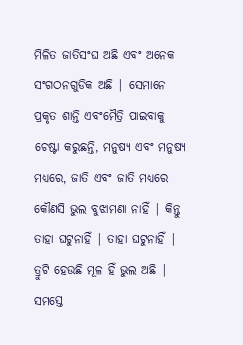ମିଳିତ ଜାତିସଂଘ ଅଛି ଏବଂ ଅନେକ ସଂଗଠନଗୁଡିକ ଅଛି | ସେମାନେ ପ୍ରକୃତ ଶାନ୍ତି ଏବଂମୈତ୍ରି ପାଇବାକୁ ଚେଷ୍ଟା କରୁଛନ୍ତି, ମନୁଷ୍ୟ ଏବଂ ମନୁଷ୍ୟ ମଧ୍ୟରେ, ଜାତି ଏବଂ ଜାତି ମଧ୍ୟରେ କୌଣସି ଭୁଲ ବୁଝାମଣା ନାହିଁ | କିନ୍ତୁ ତାହା ଘଟୁନାହିଁ | ତାହା ଘଟୁନାହିଁ | ତ୍ରୁଟି ହେଉଛି ମୂଳ ହିଁ ଭୁଲ ଅଛି | ସମସ୍ତେ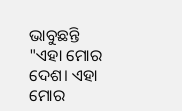ଭାବୁଛନ୍ତି "ଏହା ମୋର ଦେଶ। ଏହା ମୋର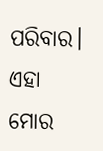ପରିବାର। ଏହା ମୋର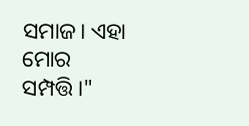ସମାଜ। ଏହା ମୋର ସମ୍ପତ୍ତି।"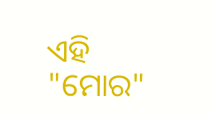ଏହି "ମୋର"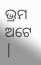ଭ୍ରମ ଅଟେ |